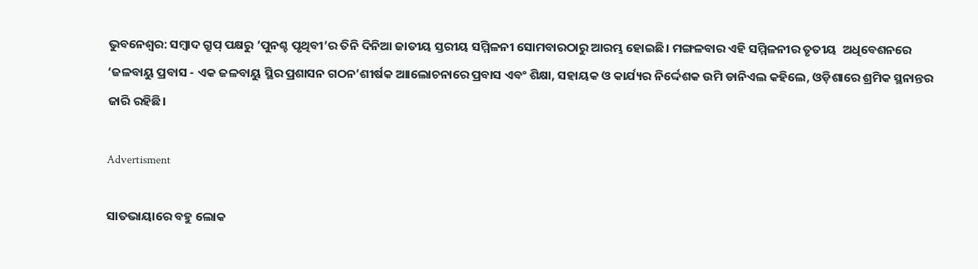ଭୁବନେଶ୍ବର: ସମ୍ବାଦ ଗ୍ରୁପ୍ ପକ୍ଷରୁ ‘ପୁନଶ୍ଚ ପୃଥିବୀ’ର ତିନି ଦିନିଆ ଜାତୀୟ ସ୍ତରୀୟ ସମ୍ମିଳନୀ ସୋମବାରଠାରୁ ଆରମ୍ଭ ହୋଇଛି। ମଙ୍ଗଳବାର ଏହି ସମ୍ମିଳନୀର ତୃତୀୟ  ଅଧିବେଶନରେ ‘ଜଳବାୟୁ ପ୍ରବାସ - ଏକ ଜଳବାୟୁ ସ୍ଥିର ପ୍ରଶାସନ ଗଠନ’ଶୀର୍ଷକ ଆାଲୋଚନାରେ ପ୍ରବାସ ଏବଂ ଶିକ୍ଷା, ସହାୟକ ଓ କାର୍ଯ୍ୟର ନିର୍ଦ୍ଦେଶକ ଉମି ଡାନିଏଲ କହିଲେ, ଓଡ଼ିଶାରେ ଶ୍ରମିକ ସ୍ଥନାନ୍ତର ଜାରି ରହିଛି।

Advertisment

ସାତଭାୟାରେ ବହୁ ଲୋକ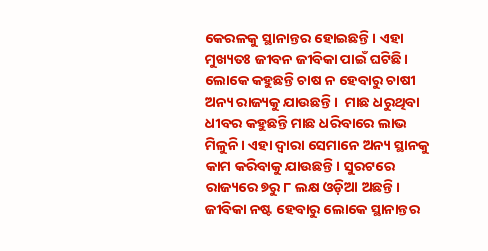କେରଳକୁ ସ୍ଥାନାନ୍ତର ହୋଇଛନ୍ତି। ଏହା ମୁଖ୍ୟତଃ ଜୀବନ ଜୀବିକା ପାଇଁ ଘଟିଛି। ଲୋକେ କହୁଛନ୍ତି ଚାଷ ନ ହେବାରୁ ଚାଷୀ ଅନ୍ୟ ରାଜ୍ୟକୁ ଯାଉଛନ୍ତି।  ମାଛ ଧରୁଥିବା ଧୀବର କହୁଛନ୍ତି ମାଛ ଧରିବାରେ ଲାଭ ମିଳୁନି। ଏହା ଦ୍ବାରା ସେମାନେ ଅନ୍ୟ ସ୍ଥାନକୁ କାମ କରିବାକୁ ଯାଉଛନ୍ତି। ସୁରଟରେ ରାଜ୍ୟରେ ୭ରୁ ୮ ଲକ୍ଷ ଓଡ଼ିଆ ଅଛନ୍ତି। ଜୀବିକା ନଷ୍ଟ ହେବାରୁ ଲୋକେ ସ୍ଥାନାନ୍ତର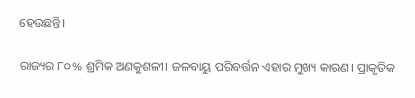ହେଉଛନ୍ତି।

ରାଜ୍ୟର ୮୦% ଶ୍ରମିକ ଅଣକୁଶଳୀ। ଜଳବାୟୁ ପରିବର୍ତ୍ତନ ଏହାର ମୁଖ୍ୟ କାରଣ। ପ୍ରାକୃତିକ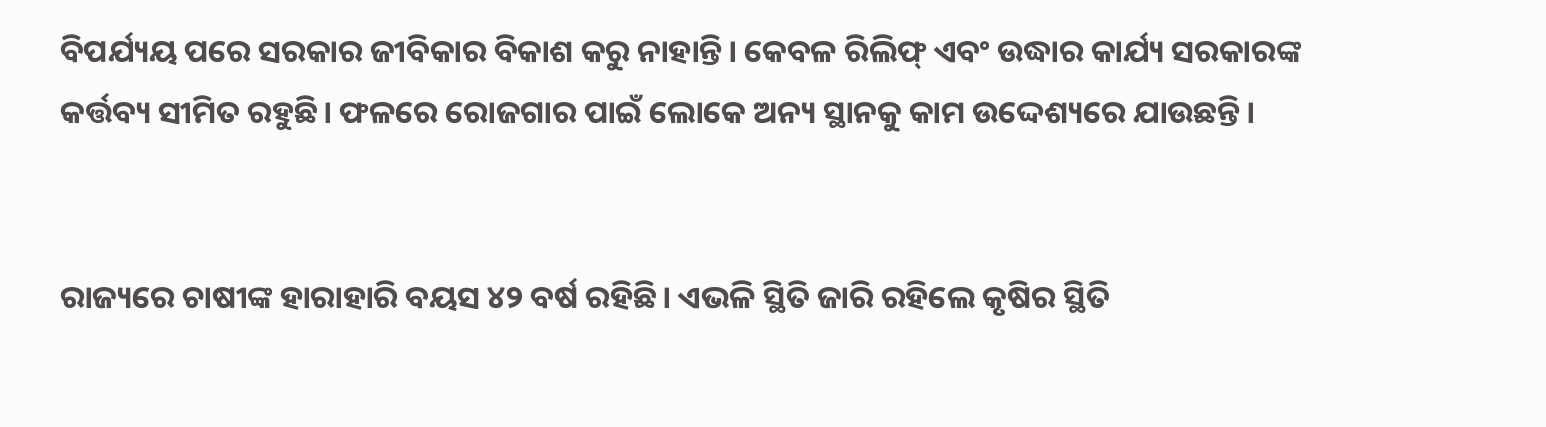ବିପର୍ଯ୍ୟୟ ପରେ ସରକାର ଜୀବିକାର ବିକାଶ କରୁ ନାହାନ୍ତି। କେବଳ ରିଲିଫ୍ ଏବଂ ଉଦ୍ଧାର କାର୍ଯ୍ୟ ସରକାରଙ୍କ କର୍ତ୍ତବ୍ୟ ସୀମିତ ରହୁଛି। ଫଳରେ ରୋଜଗାର ପାଇଁ ଲୋକେ ଅନ୍ୟ ସ୍ଥାନକୁ କାମ ଉଦ୍ଦେଶ୍ୟରେ ଯାଉଛନ୍ତି।


ରାଜ୍ୟରେ ଚାଷୀଙ୍କ ହାରାହାରି ବୟସ ୪୨ ବର୍ଷ ରହିଛି। ଏଭଳି ସ୍ଥିତି ଜାରି ରହିଲେ କୃଷିର ସ୍ଥିତି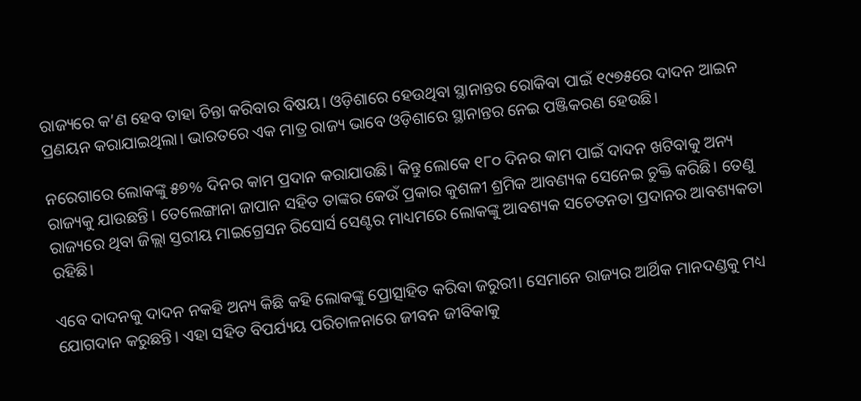ରାଜ୍ୟରେ କ’ଣ ହେବ ତାହା ଚିନ୍ତା କରିବାର ବିଷୟ। ଓଡ଼ିଶାରେ ହେଉଥିବା ସ୍ଥାନାନ୍ତର ରୋକିବା ପାଇଁ ୧୯୭୫ରେ ଦାଦନ ଆଇନ ପ୍ରଣୟନ କରାଯାଇଥିଲା। ଭାରତରେ ଏକ ମାତ୍ର ରାଜ୍ୟ ଭାବେ ଓଡ଼ିଶାରେ ସ୍ଥାନାନ୍ତର ନେଇ ପଞ୍ଜିକରଣ ହେଉଛି।

ନରେଗାରେ ଲୋକଙ୍କୁ ୫୭% ଦିନର କାମ ପ୍ରଦାନ କରାଯାଉଛି। କିନ୍ତୁ ଲୋକେ ୧୮୦ ଦିନର କାମ ପାଇଁ ଦାଦନ ଖଟିବାକୁ ଅନ୍ୟ ରାଜ୍ୟକୁ ଯାଉଛନ୍ତି। ତେଲେଙ୍ଗାନା ଜାପାନ ସହିତ ତାଙ୍କର କେଉଁ ପ୍ରକାର କୁଶଳୀ ଶ୍ରମିକ ଆବଣ୍ୟକ ସେନେଇ ଚୁକ୍ତି କରିଛି। ତେଣୁ ରାଜ୍ୟରେ ଥିବା ଜିଲ୍ଲା ସ୍ତରୀୟ ମାଇଗ୍ରେସନ ରିସୋର୍ସ ସେଣ୍ଟର ମାଧ୍ୟମରେ ଲୋକଙ୍କୁ ଆବଶ୍ୟକ ସଚେତନତା ପ୍ରଦାନର ଆବଶ୍ୟକତା ରହିଛି।

ଏବେ ଦାଦନକୁ ଦାଦନ ନକହି ଅନ୍ୟ କିଛି କହି ଲୋକଙ୍କୁ ପ୍ରୋତ୍ସାହିତ କରିବା ଜରୁରୀ। ସେମାନେ ରାଜ୍ୟର ଆର୍ଥିକ ମାନଦଣ୍ଡକୁ ମଧ୍ୟ ଯୋଗଦାନ କରୁଛନ୍ତି। ଏହା ସହିତ ବିପର୍ଯ୍ୟୟ ପରିଚାଳନାରେ ଜୀବନ ଜୀବିକାକୁ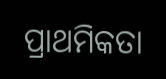ପ୍ରାଥମିକତା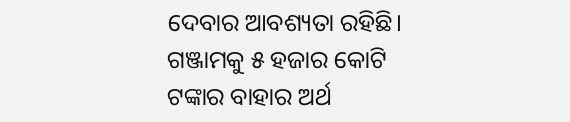ଦେବାର ଆବଶ୍ୟତା ରହିଛି। ଗଞ୍ଜାମକୁ ୫ ହଜାର କୋଟି ଟଙ୍କାର ବାହାର ଅର୍ଥ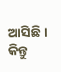ଆସିଛି। କିନ୍ତୁ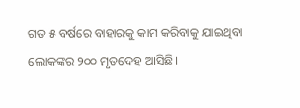ଗତ ୫ ବର୍ଷରେ ବାହାରକୁ କାମ କରିବାକୁ ଯାଇଥିବା ଲୋକଙ୍କର ୨୦୦ ମୃତଦେହ ଆସିଛି।